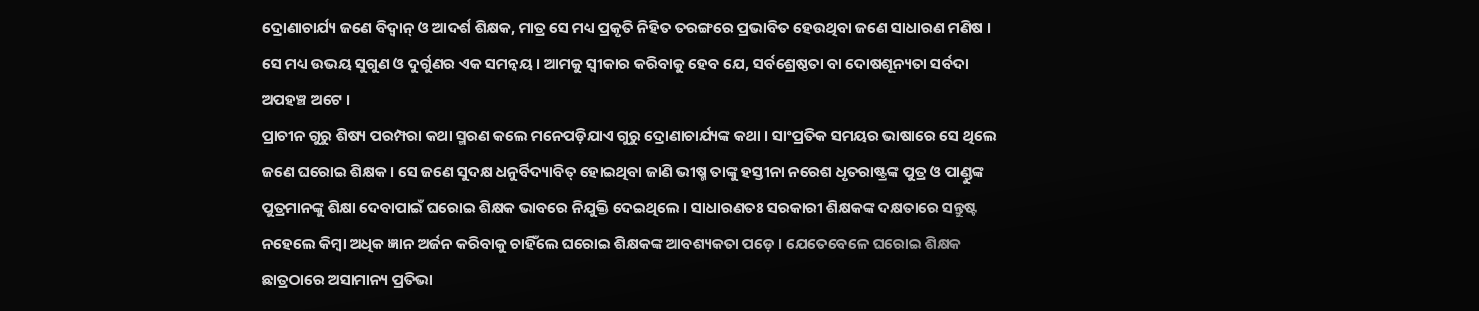ଦ୍ରୋଣାଚାର୍ଯ୍ୟ ଜଣେ ବିଦ୍ୱାନ୍ ଓ ଆଦର୍ଶ ଶିକ୍ଷକ, ମାତ୍ର ସେ ମଧ୍ୟ ପ୍ରକୃତି ନିହିତ ତରଙ୍ଗରେ ପ୍ରଭାବିତ ହେଉଥିବା ଜଣେ ସାଧାରଣ ମଣିଷ । ସେ ମଧ୍ୟ ଉଭୟ ସୁଗୁଣ ଓ ଦୁର୍ଗୁଣର ଏକ ସମନ୍ୱୟ । ଆମକୁ ସ୍ୱୀକାର କରିବାକୁ ହେବ ଯେ, ସର୍ବଶ୍ରେଷ୍ଠତା ବା ଦୋଷଶୂନ୍ୟତା ସର୍ବଦା ଅପହଞ୍ଚ ଅଟେ ।
ପ୍ରାଚୀନ ଗୁରୁ ଶିଷ୍ୟ ପରମ୍ପରା କଥା ସ୍ମରଣ କଲେ ମନେପଡ଼ିଯାଏ ଗୁରୁ ଦ୍ରୋଣାଚାର୍ଯ୍ୟଙ୍କ କଥା । ସାଂପ୍ରତିକ ସମୟର ଭାଷାରେ ସେ ଥିଲେ ଜଣେ ଘରୋଇ ଶିକ୍ଷକ । ସେ ଜଣେ ସୁଦକ୍ଷ ଧନୁର୍ବିଦ୍ୟାବିତ୍ ହୋଇଥିବା ଜାଣି ଭୀଷ୍ମ ତାଙ୍କୁ ହସ୍ତୀନା ନରେଶ ଧୃତରାଷ୍ଟ୍ରଙ୍କ ପୁତ୍ର ଓ ପାଣ୍ଡୁଙ୍କ ପୁତ୍ରମାନଙ୍କୁ ଶିକ୍ଷା ଦେବାପାଇଁ ଘରୋଇ ଶିକ୍ଷକ ଭାବରେ ନିଯୁକ୍ତି ଦେଇଥିଲେ । ସାଧାରଣତଃ ସରକାରୀ ଶିକ୍ଷକଙ୍କ ଦକ୍ଷତାରେ ସନ୍ତୁଷ୍ଟ ନହେଲେ କିମ୍ବା ଅଧିକ ଜ୍ଞାନ ଅର୍ଜନ କରିବାକୁ ଚାହିଁଲେ ଘରୋଇ ଶିକ୍ଷକଙ୍କ ଆବଶ୍ୟକତା ପଡ଼େ । ଯେତେବେଳେ ଘରୋଇ ଶିକ୍ଷକ ଛାତ୍ରଠାରେ ଅସାମାନ୍ୟ ପ୍ରତିଭା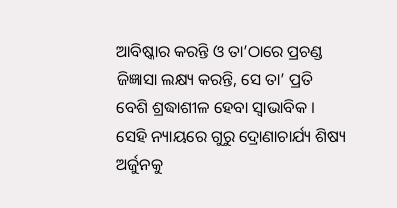ଆବିଷ୍କାର କରନ୍ତି ଓ ତା’ଠାରେ ପ୍ରଚଣ୍ଡ ଜିଜ୍ଞାସା ଲକ୍ଷ୍ୟ କରନ୍ତି, ସେ ତା’ ପ୍ରତି ବେଶି ଶ୍ରଦ୍ଧାଶୀଳ ହେବା ସ୍ୱାଭାବିକ । ସେହି ନ୍ୟାୟରେ ଗୁରୁ ଦ୍ରୋଣାଚାର୍ଯ୍ୟ ଶିଷ୍ୟ ଅର୍ଜୁନକୁ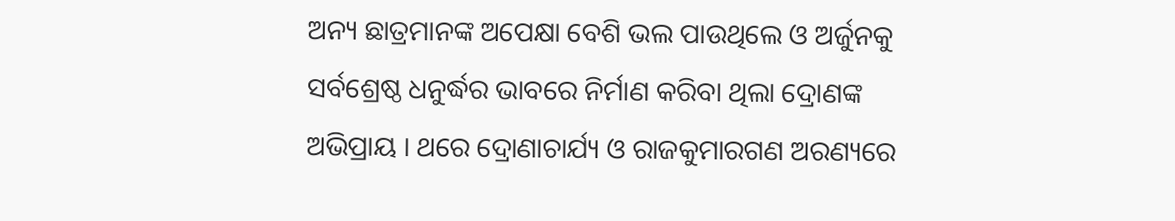ଅନ୍ୟ ଛାତ୍ରମାନଙ୍କ ଅପେକ୍ଷା ବେଶି ଭଲ ପାଉଥିଲେ ଓ ଅର୍ଜୁନକୁ ସର୍ବଶ୍ରେଷ୍ଠ ଧନୁର୍ଦ୍ଧର ଭାବରେ ନିର୍ମାଣ କରିବା ଥିଲା ଦ୍ରୋଣଙ୍କ ଅଭିପ୍ରାୟ । ଥରେ ଦ୍ରୋଣାଚାର୍ଯ୍ୟ ଓ ରାଜକୁମାରଗଣ ଅରଣ୍ୟରେ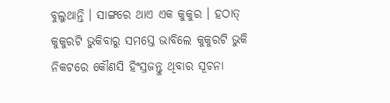ବୁଲୁଥାନ୍ତି । ସାଙ୍ଗରେ ଥାଏ ଏକ କୁକୁର । ହଠାତ୍ କୁକୁରଟି ଭୁକିବାରୁ ସମସ୍ତେ ଭାବିଲେ କୁକୁରଟି ଭୁକି ନିକଟରେ କୌଣସି ହିଂସ୍ରଜନ୍ତୁ ଥିବାର ସୂଚନା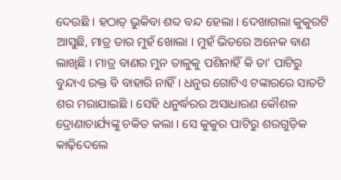ଦେଉଛି । ହଠାତ୍ ଭୁକିବା ଶବ୍ଦ ବନ୍ଦ ହେଲା । ଦେଖାଗଲା କୁକୁରଟି ଆସୁଛି, ମାତ୍ର ତାର ମୁହଁ ଖୋଲା । ମୁହଁ ଭିତରେ ଅନେକ ବାଣ ଲାଖିଛି । ମାତ୍ର ବାଣର ମୁନ ତାଳୁକୁ ପଶିନାହିଁ କି ତା’ ପାଟିରୁ ବୁନ୍ଦାଏ ରକ୍ତ ବି ବାହାରି ନାହିଁ । ଧନୁର ଗୋଟିଏ ଟଙ୍କାରରେ ସାତଟି ଶର ମରାଯାଇଛି । ସେହି ଧନୁର୍ଦ୍ଧରର ଅସାଧାରଣ କୌଶଳ ଦ୍ରୋଣାଚାର୍ଯ୍ୟଙ୍କୁ ଚକିତ କଲା । ସେ କୁକୁର ପାଟିରୁ ଶରଗୁଡ଼ିକ କାଢ଼ିଦେଲେ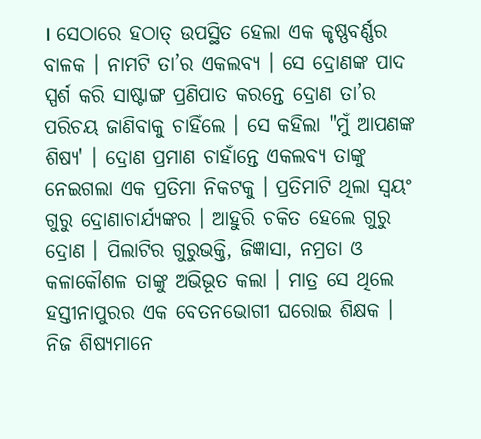। ସେଠାରେ ହଠାତ୍ ଉପସ୍ଥିତ ହେଲା ଏକ କୃଷ୍ଣବର୍ଣ୍ଣର ବାଳକ । ନାମଟି ତା’ର ଏକଲବ୍ୟ । ସେ ଦ୍ରୋଣଙ୍କ ପାଦ ସ୍ପର୍ଶ କରି ସାଷ୍ଟାଙ୍ଗ ପ୍ରଣିପାତ କରନ୍ତେ ଦ୍ରୋଣ ତା’ର ପରିଚୟ ଜାଣିବାକୁ ଚାହିଁଲେ । ସେ କହିଲା "ମୁଁ ଆପଣଙ୍କ ଶିଷ୍ୟ' । ଦ୍ରୋଣ ପ୍ରମାଣ ଚାହାଁନ୍ତେ ଏକଲବ୍ୟ ତାଙ୍କୁ ନେଇଗଲା ଏକ ପ୍ରତିମା ନିକଟକୁ । ପ୍ରତିମାଟି ଥିଲା ସ୍ୱୟଂ ଗୁରୁ ଦ୍ରୋଣାଚାର୍ଯ୍ୟଙ୍କର । ଆହୁରି ଚକିତ ହେଲେ ଗୁରୁ ଦ୍ରୋଣ । ପିଲାଟିର ଗୁରୁଭକ୍ତି, ଜିଜ୍ଞାସା, ନମ୍ରତା ଓ କଳାକୌଶଳ ତାଙ୍କୁ ଅଭିଭୂତ କଲା । ମାତ୍ର ସେ ଥିଲେ ହସ୍ତୀନାପୁରର ଏକ ବେତନଭୋଗୀ ଘରୋଇ ଶିକ୍ଷକ । ନିଜ ଶିଷ୍ୟମାନେ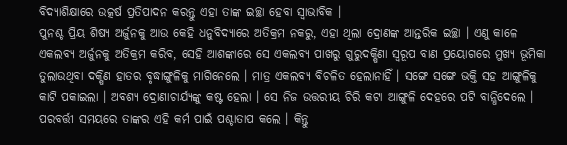ବିଦ୍ୟାଶିକ୍ଷାରେ ଉତ୍କର୍ଷ ପ୍ରତିପାଦନ କରନ୍ତୁ ଏହା ତାଙ୍କ ଇଚ୍ଛା ହେବା ସ୍ୱାଭାବିକ ।
ପୁନଶ୍ଚ ପ୍ରିୟ ଶିଷ୍ୟ ଅର୍ଜୁନକୁ ଆଉ କେହି ଧନୁବିଦ୍ୟାରେ ଅତିକ୍ରମ ନକରୁ, ଏହା ଥିଲା ଦ୍ରୋଣଙ୍କ ଆନ୍ତରିକ ଇଚ୍ଛା । ଏଣୁ କାଳେ ଏକଲବ୍ୟ ଅର୍ଜୁନକୁ ଅତିକ୍ରମ କରିବ, ସେହି ଆଶଙ୍କାରେ ସେ ଏକଲବ୍ୟ ପାଖରୁ ଗୁରୁଦକ୍ଷିଣା ସ୍ୱରୂପ ବାଣ ପ୍ରୟୋଗରେ ମୁଖ୍ୟ ଭୂମିକା ତୁଲାଉଥିବା ଦକ୍ଷିଣ ହାତର ବୃଦ୍ଧାଙ୍ଗୁଳିକୁ ମାଗିନେଲେ । ମାତ୍ର ଏକଲବ୍ୟ ବିଚଳିତ ହେଲାନାହିଁ । ସଙ୍ଗେ ସଙ୍ଗେ ଭକ୍ତି ସହ ଆଙ୍ଗୁଳିକୁ କାଟି ପକାଇଲା । ଅବଶ୍ୟ ଦ୍ରୋଣାଚାର୍ଯ୍ୟଙ୍କୁ କଷ୍ଟ ହେଲା । ସେ ନିଜ ଉତ୍ତରୀୟ ଚିରି କଟା ଆଙ୍ଗୁଳି ଦେହରେ ପଟି ବାନ୍ଧିଦେଲେ । ପରବର୍ତ୍ତୀ ସମୟରେ ତାଙ୍କର ଏହି କର୍ମ ପାଇଁ ପଶ୍ଚାତାପ କଲେ । କିନ୍ତୁ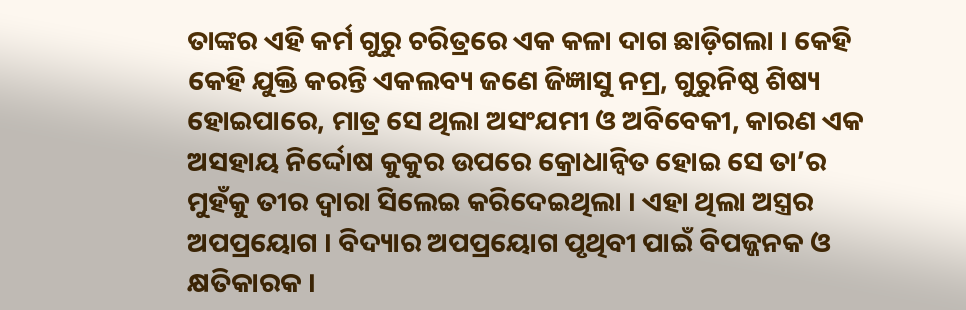ତାଙ୍କର ଏହି କର୍ମ ଗୁରୁ ଚରିତ୍ରରେ ଏକ କଳା ଦାଗ ଛାଡ଼ିଗଲା । କେହି କେହି ଯୁକ୍ତି କରନ୍ତି ଏକଲବ୍ୟ ଜଣେ ଜିଜ୍ଞାସୁ ନମ୍ର, ଗୁରୁନିଷ୍ଠ ଶିଷ୍ୟ ହୋଇପାରେ, ମାତ୍ର ସେ ଥିଲା ଅସଂଯମୀ ଓ ଅବିବେକୀ, କାରଣ ଏକ ଅସହାୟ ନିର୍ଦ୍ଦୋଷ କୁକୁର ଉପରେ କ୍ରୋଧାନ୍ୱିତ ହୋଇ ସେ ତା’ର ମୁହଁକୁ ତୀର ଦ୍ୱାରା ସିଲେଇ କରିଦେଇଥିଲା । ଏହା ଥିଲା ଅସ୍ତ୍ରର ଅପପ୍ରୟୋଗ । ବିଦ୍ୟାର ଅପପ୍ରୟୋଗ ପୃଥିବୀ ପାଇଁ ବିପଜ୍ଜନକ ଓ କ୍ଷତିକାରକ ।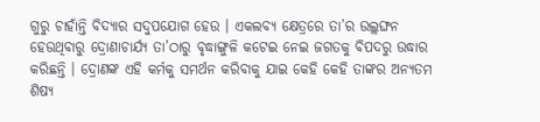ଗୁରୁ ଚାହାଁନ୍ତି ବିଦ୍ୟାର ସଦୁପଯୋଗ ହେଉ । ଏକଲବ୍ୟ କ୍ଷେତ୍ରରେ ତା’ର ଉଲ୍ଲଙ୍ଘନ ହେଉଥିବାରୁ ଦ୍ରୋଣାଚାର୍ଯ୍ୟ ତା’ଠାରୁ ବୃଦ୍ଧାଙ୍ଗୁଳି କଟେଇ ନେଇ ଜଗତକୁ ବିପଦରୁ ଉଦ୍ଧାର କରିଛନ୍ତି । ଦ୍ରୋଣଙ୍କ ଏହି କର୍ମକୁ ସମର୍ଥନ କରିବାକୁ ଯାଇ କେହି କେହି ତାଙ୍କର ଅନ୍ୟତମ ଶିଷ୍ୟ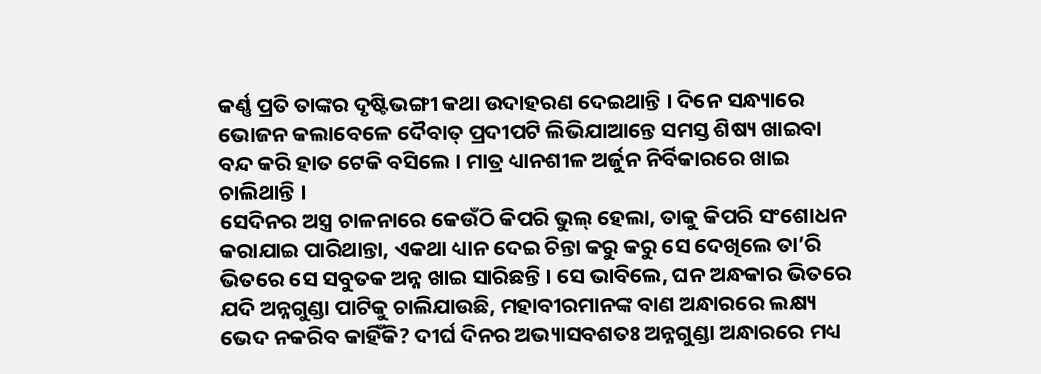କର୍ଣ୍ଣ ପ୍ରତି ତାଙ୍କର ଦୃଷ୍ଟିଭଙ୍ଗୀ କଥା ଉଦାହରଣ ଦେଇଥାନ୍ତି । ଦିନେ ସନ୍ଧ୍ୟାରେ ଭୋଜନ କଲାବେଳେ ଦୈବାତ୍ ପ୍ରଦୀପଟି ଲିଭିଯାଆନ୍ତେ ସମସ୍ତ ଶିଷ୍ୟ ଖାଇବା ବନ୍ଦ କରି ହାତ ଟେକି ବସିଲେ । ମାତ୍ର ଧ୍ୟାନଶୀଳ ଅର୍ଜୁନ ନିର୍ବିକାରରେ ଖାଇ ଚାଲିଥାନ୍ତି ।
ସେଦିନର ଅସ୍ତ୍ର ଚାଳନାରେ କେଉଁଠି କିପରି ଭୁଲ୍ ହେଲା, ତାକୁ କିପରି ସଂଶୋଧନ କରାଯାଇ ପାରିଥାନ୍ତା, ଏକଥା ଧ୍ୟାନ ଦେଇ ଚିନ୍ତା କରୁ କରୁ ସେ ଦେଖିଲେ ତା’ରି ଭିତରେ ସେ ସବୁତକ ଅନ୍ନ ଖାଇ ସାରିଛନ୍ତି । ସେ ଭାବିଲେ, ଘନ ଅନ୍ଧକାର ଭିତରେ ଯଦି ଅନ୍ନଗୁଣ୍ଡା ପାଟିକୁ ଚାଲିଯାଉଛି, ମହାବୀରମାନଙ୍କ ବାଣ ଅନ୍ଧାରରେ ଲକ୍ଷ୍ୟ ଭେଦ ନକରିବ କାହିଁକି? ଦୀର୍ଘ ଦିନର ଅଭ୍ୟାସବଶତଃ ଅନ୍ନଗୁଣ୍ଡା ଅନ୍ଧାରରେ ମଧ୍ୟ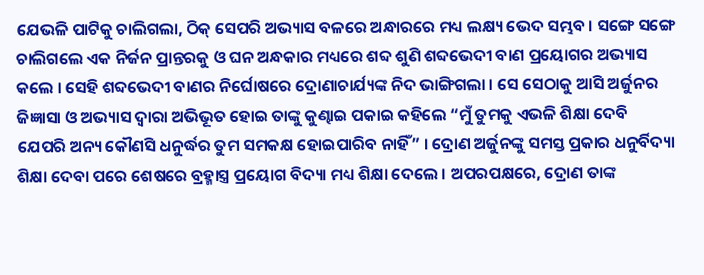ଯେଭଳି ପାଟିକୁ ଚାଲିଗଲା, ଠିକ୍ ସେପରି ଅଭ୍ୟାସ ବଳରେ ଅନ୍ଧାରରେ ମଧ୍ୟ ଲକ୍ଷ୍ୟ ଭେଦ ସମ୍ଭବ । ସଙ୍ଗେ ସଙ୍ଗେ ଚାଲିଗଲେ ଏକ ନିର୍ଜନ ପ୍ରାନ୍ତରକୁ ଓ ଘନ ଅନ୍ଧକାର ମଧ୍ୟରେ ଶବ୍ଦ ଶୁଣି ଶବ୍ଦଭେଦୀ ବାଣ ପ୍ରୟୋଗର ଅଭ୍ୟାସ କଲେ । ସେହି ଶବ୍ଦଭେଦୀ ବାଣର ନିର୍ଘୋଷରେ ଦ୍ରୋଣାଚାର୍ଯ୍ୟଙ୍କ ନିଦ ଭାଙ୍ଗିଗଲା । ସେ ସେଠାକୁ ଆସି ଅର୍ଜୁନର ଜିଜ୍ଞାସା ଓ ଅଭ୍ୟାସ ଦ୍ୱାରା ଅଭିଭୂତ ହୋଇ ତାଙ୍କୁ କୁଣ୍ଢାଇ ପକାଇ କହିଲେ “ମୁଁ ତୁମକୁ ଏଭଳି ଶିକ୍ଷା ଦେବି ଯେପରି ଅନ୍ୟ କୌଣସି ଧନୁର୍ଦ୍ଧର ତୁମ ସମକକ୍ଷ ହୋଇପାରିବ ନାହିଁ” । ଦ୍ରୋଣ ଅର୍ଜୁନଙ୍କୁ ସମସ୍ତ ପ୍ରକାର ଧନୁର୍ବିଦ୍ୟା ଶିକ୍ଷା ଦେବା ପରେ ଶେଷରେ ବ୍ରହ୍ମାସ୍ତ୍ର ପ୍ରୟୋଗ ବିଦ୍ୟା ମଧ୍ୟ ଶିକ୍ଷା ଦେଲେ । ଅପରପକ୍ଷରେ, ଦ୍ରୋଣ ତାଙ୍କ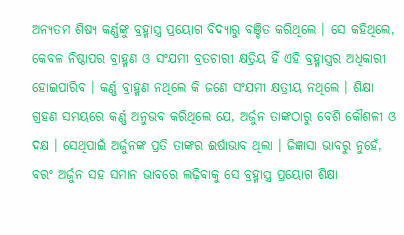ଅନ୍ୟତମ ଶିଷ୍ୟ କର୍ଣ୍ଣଙ୍କୁ ବ୍ରହ୍ମାସ୍ତ୍ର ପ୍ରୟୋଗ ବିଦ୍ୟାରୁ ବଞ୍ଚିତ କରିଥିଲେ । ସେ କହିଥିଲେ, କେବଳ ନିଷ୍ଠାପର ବ୍ରାହ୍ମଣ ଓ ସଂଯମୀ ବ୍ରତଚାରୀ କ୍ଷତ୍ରିୟ ହିଁ ଏହି ବ୍ରହ୍ମାସ୍ତ୍ରର ଅଧିକାରୀ ହୋଇପାରିବ । କର୍ଣ୍ଣ ବ୍ରାହ୍ମଣ ନଥିଲେ କି ଜଣେ ସଂଯମୀ କ୍ଷତ୍ରୀୟ ନଥିଲେ । ଶିକ୍ଷା ଗ୍ରହଣ ସମୟରେ କର୍ଣ୍ଣ ଅନୁଭବ କରିଥିଲେ ଯେ, ଅର୍ଜୁନ ତାଙ୍କଠାରୁ ବେଶି କୌଶଳୀ ଓ ଦକ୍ଷ । ସେଥିପାଇଁ ଅର୍ଜୁନଙ୍କ ପ୍ରତି ତାଙ୍କର ଈର୍ଷାଭାବ ଥିଲା । ଜିଜ୍ଞାସା ଭାବରୁ ନୁହେଁ, ବରଂ ଅର୍ଜୁନ ସହ ସମାନ ଭାବରେ ଲଢ଼ିବାକୁ ସେ ବ୍ରହ୍ମାସ୍ତ୍ର ପ୍ରୟୋଗ ଶିକ୍ଷା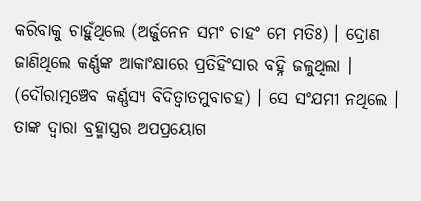କରିବାକୁ ଚାହୁଁଥିଲେ (ଅର୍ଜୁନେନ ସମଂ ଚାହଂ ମେ ମତିଃ) । ଦ୍ରୋଣ ଜାଣିଥିଲେ କର୍ଣ୍ଣଙ୍କ ଆକାଂକ୍ଷାରେ ପ୍ରତିହିଂସାର ବହ୍ନି ଜଳୁଥିଲା । (ଦୌରାତ୍ମଞ୍ଚେବ କର୍ଣ୍ଣସ୍ୟ ବିଦିତ୍ୱାତମୁବାଚହ) । ସେ ସଂଯମୀ ନଥିଲେ । ତାଙ୍କ ଦ୍ୱାରା ବ୍ରହ୍ମାସ୍ତ୍ରର ଅପପ୍ରୟୋଗ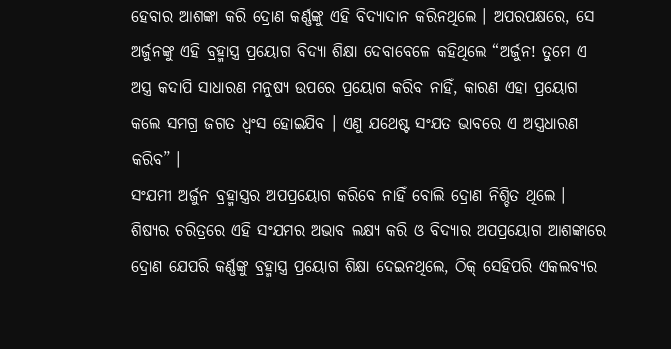ହେବାର ଆଶଙ୍କା କରି ଦ୍ରୋଣ କର୍ଣ୍ଣଙ୍କୁ ଏହି ବିଦ୍ୟାଦାନ କରିନଥିଲେ । ଅପରପକ୍ଷରେ, ସେ ଅର୍ଜୁନଙ୍କୁ ଏହି ବ୍ରହ୍ମାସ୍ତ୍ର ପ୍ରୟୋଗ ବିଦ୍ୟା ଶିକ୍ଷା ଦେବାବେଳେ କହିଥିଲେ “ଅର୍ଜୁନ! ତୁମେ ଏ ଅସ୍ତ୍ର କଦାପି ସାଧାରଣ ମନୁଷ୍ୟ ଉପରେ ପ୍ରୟୋଗ କରିବ ନାହିଁ, କାରଣ ଏହା ପ୍ରୟୋଗ କଲେ ସମଗ୍ର ଜଗତ ଧ୍ୱଂସ ହୋଇଯିବ । ଏଣୁ ଯଥେଷ୍ଟ ସଂଯତ ଭାବରେ ଏ ଅସ୍ତ୍ରଧାରଣ କରିବ” ।
ସଂଯମୀ ଅର୍ଜୁନ ବ୍ରହ୍ମାସ୍ତ୍ରର ଅପପ୍ରୟୋଗ କରିବେ ନାହିଁ ବୋଲି ଦ୍ରୋଣ ନିଶ୍ଚିତ ଥିଲେ । ଶିଷ୍ୟର ଚରିତ୍ରରେ ଏହି ସଂଯମର ଅଭାବ ଲକ୍ଷ୍ୟ କରି ଓ ବିଦ୍ୟାର ଅପପ୍ରୟୋଗ ଆଶଙ୍କାରେ ଦ୍ରୋଣ ଯେପରି କର୍ଣ୍ଣଙ୍କୁ ବ୍ରହ୍ମାସ୍ତ୍ର ପ୍ରୟୋଗ ଶିକ୍ଷା ଦେଇନଥିଲେ, ଠିକ୍ ସେହିପରି ଏକଲବ୍ୟର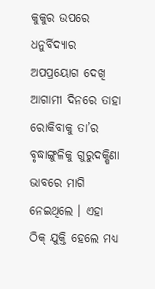କୁକୁର ଉପରେ ଧନୁର୍ବିଦ୍ୟାର ଅପପ୍ରୟୋଗ ଦେଖି ଆଗାମୀ ଦିନରେ ତାହା ରୋକିବାକୁ ତା’ର ବୃଦ୍ଧାଙ୍ଗୁଳିକୁ ଗୁରୁଦକ୍ଷିଣା ଭାବରେ ମାଗି ନେଇଥିଲେ । ଏହା ଠିକ୍ ଯୁକ୍ତି ହେଲେ ମଧ୍ୟ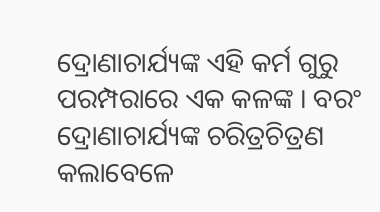ଦ୍ରୋଣାଚାର୍ଯ୍ୟଙ୍କ ଏହି କର୍ମ ଗୁରୁ ପରମ୍ପରାରେ ଏକ କଳଙ୍କ । ବରଂ ଦ୍ରୋଣାଚାର୍ଯ୍ୟଙ୍କ ଚରିତ୍ରଚିତ୍ରଣ କଲାବେଳେ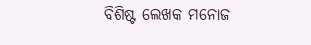ବିଶିଷ୍ଟ ଲେଖକ ମନୋଜ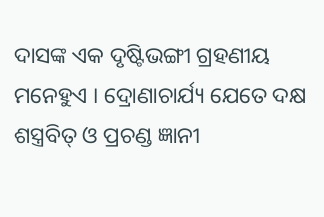ଦାସଙ୍କ ଏକ ଦୃଷ୍ଟିଭଙ୍ଗୀ ଗ୍ରହଣୀୟ ମନେହୁଏ । ଦ୍ରୋଣାଚାର୍ଯ୍ୟ ଯେତେ ଦକ୍ଷ ଶସ୍ତ୍ରବିତ୍ ଓ ପ୍ରଚଣ୍ଡ ଜ୍ଞାନୀ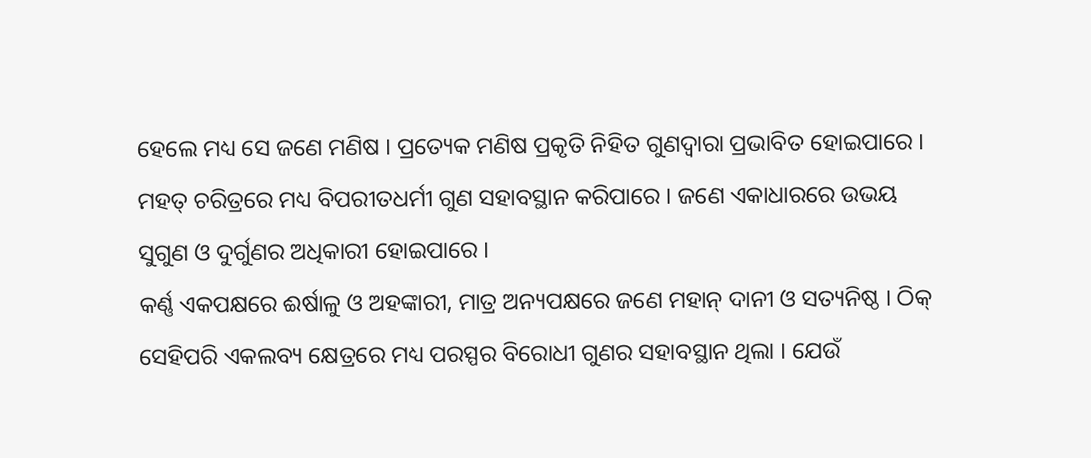ହେଲେ ମଧ୍ୟ ସେ ଜଣେ ମଣିଷ । ପ୍ରତ୍ୟେକ ମଣିଷ ପ୍ରକୃତି ନିହିତ ଗୁଣଦ୍ୱାରା ପ୍ରଭାବିତ ହୋଇପାରେ । ମହତ୍ ଚରିତ୍ରରେ ମଧ୍ୟ ବିପରୀତଧର୍ମୀ ଗୁଣ ସହାବସ୍ଥାନ କରିପାରେ । ଜଣେ ଏକାଧାରରେ ଉଭୟ ସୁଗୁଣ ଓ ଦୁର୍ଗୁଣର ଅଧିକାରୀ ହୋଇପାରେ ।
କର୍ଣ୍ଣ ଏକପକ୍ଷରେ ଈର୍ଷାଳୁ ଓ ଅହଙ୍କାରୀ, ମାତ୍ର ଅନ୍ୟପକ୍ଷରେ ଜଣେ ମହାନ୍ ଦାନୀ ଓ ସତ୍ୟନିଷ୍ଠ । ଠିକ୍ ସେହିପରି ଏକଲବ୍ୟ କ୍ଷେତ୍ରରେ ମଧ୍ୟ ପରସ୍ପର ବିରୋଧୀ ଗୁଣର ସହାବସ୍ଥାନ ଥିଲା । ଯେଉଁ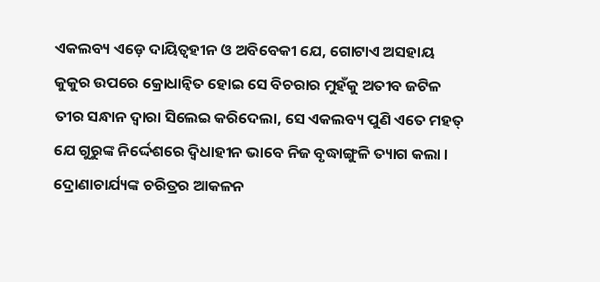ଏକଲବ୍ୟ ଏଡ଼େ ଦାୟିତ୍ୱହୀନ ଓ ଅବିବେକୀ ଯେ, ଗୋଟାଏ ଅସହାୟ କୁକୁର ଉପରେ କ୍ରୋଧାନ୍ୱିତ ହୋଇ ସେ ବିଚରାର ମୁହଁକୁ ଅତୀବ ଜଟିଳ ତୀର ସନ୍ଧାନ ଦ୍ୱାରା ସିଲେଇ କରିଦେଲା, ସେ ଏକଲବ୍ୟ ପୁଣି ଏତେ ମହତ୍ ଯେ ଗୁରୁଙ୍କ ନିର୍ଦ୍ଦେଶରେ ଦ୍ୱିଧାହୀନ ଭାବେ ନିଜ ବୃଦ୍ଧାଙ୍ଗୁଳି ତ୍ୟାଗ କଲା । ଦ୍ରୋଣାଚାର୍ଯ୍ୟଙ୍କ ଚରିତ୍ରର ଆକଳନ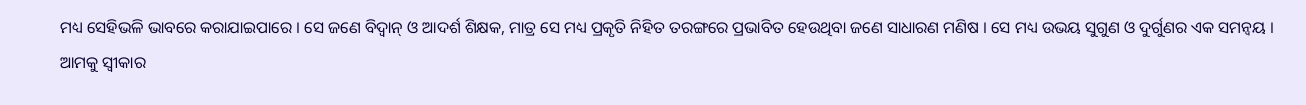ମଧ୍ୟ ସେହିଭଳି ଭାବରେ କରାଯାଇପାରେ । ସେ ଜଣେ ବିଦ୍ୱାନ୍ ଓ ଆଦର୍ଶ ଶିକ୍ଷକ, ମାତ୍ର ସେ ମଧ୍ୟ ପ୍ରକୃତି ନିହିତ ତରଙ୍ଗରେ ପ୍ରଭାବିତ ହେଉଥିବା ଜଣେ ସାଧାରଣ ମଣିଷ । ସେ ମଧ୍ୟ ଉଭୟ ସୁଗୁଣ ଓ ଦୁର୍ଗୁଣର ଏକ ସମନ୍ୱୟ । ଆମକୁ ସ୍ୱୀକାର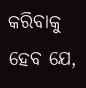କରିବାକୁ ହେବ ଯେ,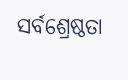ସର୍ବଶ୍ରେଷ୍ଠତା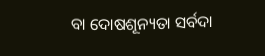ବା ଦୋଷଶୂନ୍ୟତା ସର୍ବଦା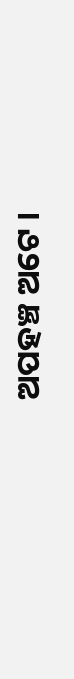ଅପହଞ୍ଚ ଅଟେ ।